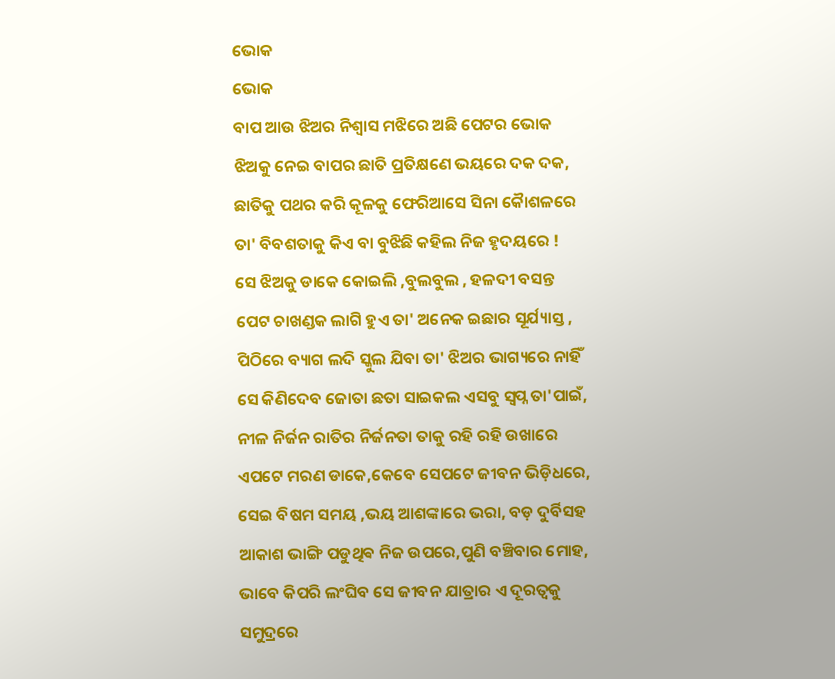ଭୋକ
ଭୋକ
ବାପ ଆଉ ଝିଅର ନିଶ୍ବାସ ମଝିରେ ଅଛି ପେଟର ଭୋକ
ଝିଅକୁ ନେଇ ବାପର ଛାତି ପ୍ରତିକ୍ଷଣେ ଭୟରେ ଦକ ଦକ,
ଛାତିକୁ ପଥର କରି କୂଳକୁ ଫେରିଆସେ ସିନା କୈାଶଳରେ
ତା' ବିବଶତାକୁ କିଏ ବା ବୁଝିଛି କହିଲ ନିଜ ହୃଦୟରେ !
ସେ ଝିଅକୁ ଡାକେ କୋଇଲି ,ବୁଲବୁଲ , ହଳଦୀ ବସନ୍ତ
ପେଟ ଚାଖଣ୍ଡକ ଲାଗି ହୁଏ ତା' ଅନେକ ଇଛାର ସୂର୍ଯ୍ୟାସ୍ତ ,
ପିଠିରେ ବ୍ୟାଗ ଲଦି ସ୍କୁଲ ଯିବା ତା' ଝିଅର ଭାଗ୍ୟରେ ନାହିଁ
ସେ କିଣିଦେବ ଜୋତା ଛତା ସାଇକଲ ଏସବୁ ସ୍ବପ୍ନ ତା'ପାଇଁ,
ନୀଳ ନିର୍ଜନ ରାତିର ନିର୍ଜନତା ତାକୁ ରହି ରହି ଉଖାରେ
ଏପଟେ ମରଣ ଡାକେ,କେବେ ସେପଟେ ଜୀବନ ଭିଡ଼ିଧରେ,
ସେଇ ବିଷମ ସମୟ ,ଭୟ ଆଶଙ୍କାରେ ଭରା, ବଡ଼ ଦୁର୍ବିସହ
ଆକାଶ ଭାଙ୍ଗି ପଡୁଥିଵ ନିଜ ଉପରେ,ପୁଣି ବଞ୍ଚିବାର ମୋହ,
ଭାବେ କିପରି ଲଂଘିବ ସେ ଜୀବନ ଯାତ୍ରାର ଏ ଦୂରତ୍ବକୁ
ସମୁଦ୍ରରେ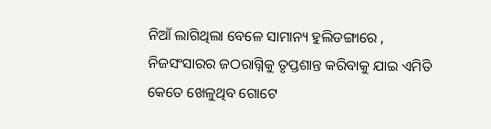ନିଆଁ ଲାଗିଥିଲା ବେଳେ ସାମାନ୍ୟ ହୁଲିଡଙ୍ଗାରେ ,
ନିଜସଂସାରର ଜଠରାଗ୍ନିକୁ ତୃପ୍ତଶାନ୍ତ କରିବାକୁ ଯାଇ ଏମିତି
କେତେ ଖେଳୁଥିବ ଗୋଟେ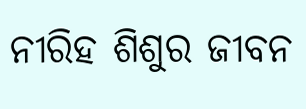ନୀରିହ ଶିଶୁର ଜୀବନ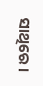ସାଥିରେ ।